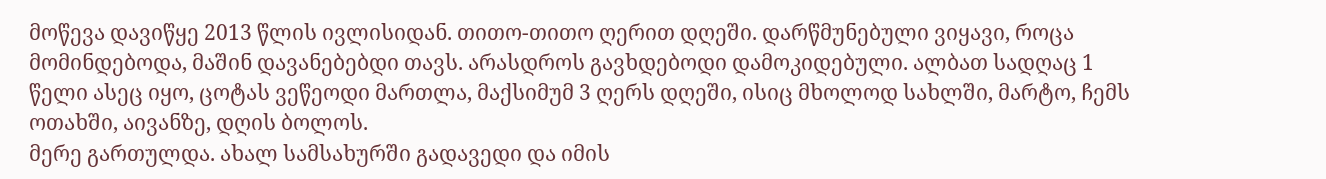მოწევა დავიწყე 2013 წლის ივლისიდან. თითო-თითო ღერით დღეში. დარწმუნებული ვიყავი, როცა მომინდებოდა, მაშინ დავანებებდი თავს. არასდროს გავხდებოდი დამოკიდებული. ალბათ სადღაც 1 წელი ასეც იყო, ცოტას ვეწეოდი მართლა, მაქსიმუმ 3 ღერს დღეში, ისიც მხოლოდ სახლში, მარტო, ჩემს ოთახში, აივანზე, დღის ბოლოს.
მერე გართულდა. ახალ სამსახურში გადავედი და იმის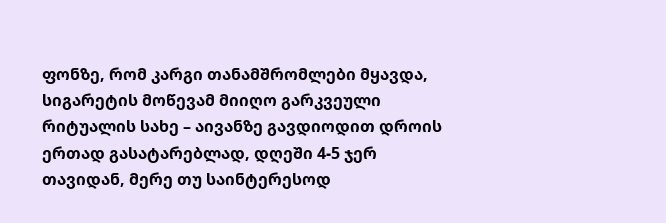ფონზე, რომ კარგი თანამშრომლები მყავდა, სიგარეტის მოწევამ მიიღო გარკვეული რიტუალის სახე – აივანზე გავდიოდით დროის ერთად გასატარებლად, დღეში 4-5 ჯერ თავიდან, მერე თუ საინტერესოდ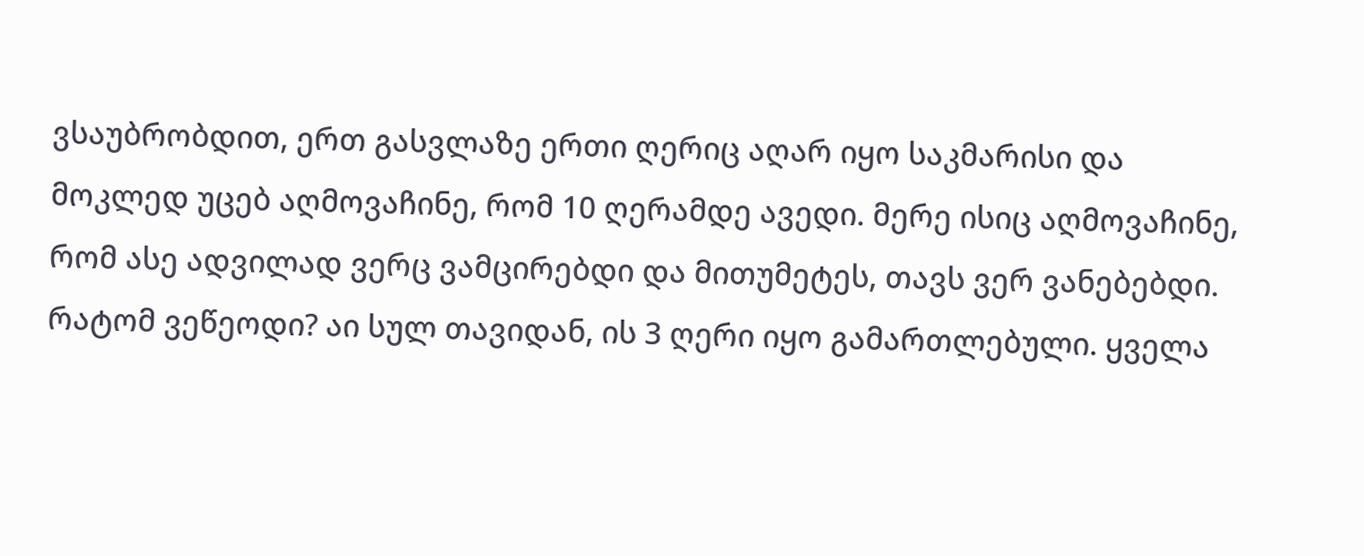ვსაუბრობდით, ერთ გასვლაზე ერთი ღერიც აღარ იყო საკმარისი და მოკლედ უცებ აღმოვაჩინე, რომ 10 ღერამდე ავედი. მერე ისიც აღმოვაჩინე, რომ ასე ადვილად ვერც ვამცირებდი და მითუმეტეს, თავს ვერ ვანებებდი.
რატომ ვეწეოდი? აი სულ თავიდან, ის 3 ღერი იყო გამართლებული. ყველა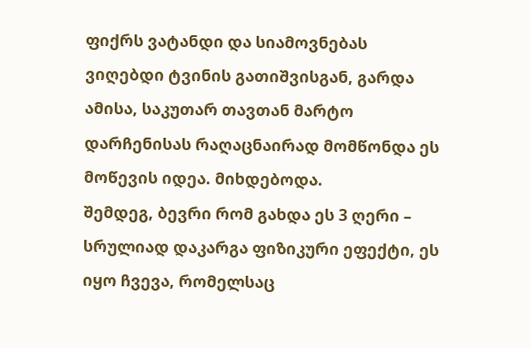ფიქრს ვატანდი და სიამოვნებას ვიღებდი ტვინის გათიშვისგან, გარდა ამისა, საკუთარ თავთან მარტო დარჩენისას რაღაცნაირად მომწონდა ეს მოწევის იდეა. მიხდებოდა.
შემდეგ, ბევრი რომ გახდა ეს 3 ღერი – სრულიად დაკარგა ფიზიკური ეფექტი, ეს იყო ჩვევა, რომელსაც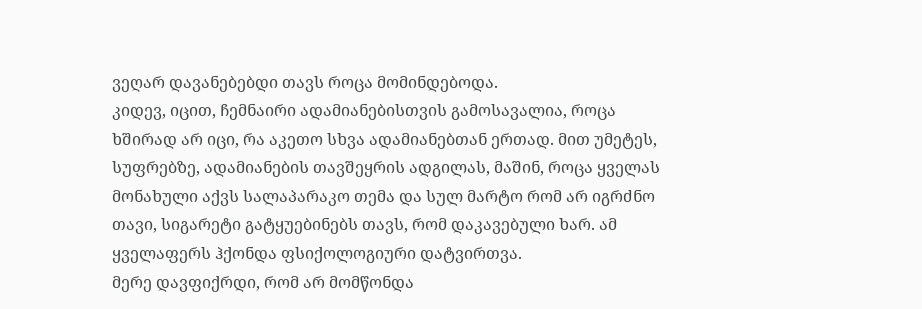ვეღარ დავანებებდი თავს როცა მომინდებოდა.
კიდევ, იცით, ჩემნაირი ადამიანებისთვის გამოსავალია, როცა ხშირად არ იცი, რა აკეთო სხვა ადამიანებთან ერთად. მით უმეტეს, სუფრებზე, ადამიანების თავშეყრის ადგილას, მაშინ, როცა ყველას მონახული აქვს სალაპარაკო თემა და სულ მარტო რომ არ იგრძნო თავი, სიგარეტი გატყუებინებს თავს, რომ დაკავებული ხარ. ამ ყველაფერს ჰქონდა ფსიქოლოგიური დატვირთვა.
მერე დავფიქრდი, რომ არ მომწონდა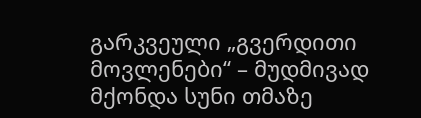გარკვეული „გვერდითი მოვლენები“ – მუდმივად მქონდა სუნი თმაზე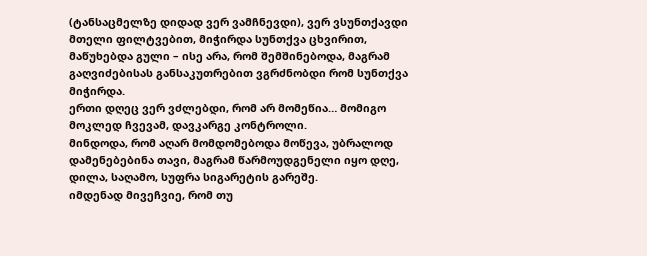(ტანსაცმელზე დიდად ვერ ვამჩნევდი), ვერ ვსუნთქავდი მთელი ფილტვებით, მიჭირდა სუნთქვა ცხვირით, მაწუხებდა გული – ისე არა, რომ შემშინებოდა, მაგრამ გაღვიძებისას განსაკუთრებით ვგრძნობდი რომ სუნთქვა მიჭირდა.
ერთი დღეც ვერ ვძლებდი, რომ არ მომეწია… მომიგო მოკლედ ჩვევამ, დავკარგე კონტროლი.
მინდოდა, რომ აღარ მომდომებოდა მოწევა, უბრალოდ დამენებებინა თავი, მაგრამ წარმოუდგენელი იყო დღე, დილა, საღამო, სუფრა სიგარეტის გარეშე.
იმდენად მივეჩვიე, რომ თუ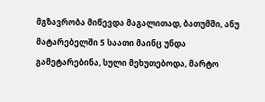მგზავრობა მიწევდა მაგალითად, ბათუმში, ანუ მატარებელში 5 საათი მაინც უნდა გამეტარებინა, სული მეხუთებოდა, მარტო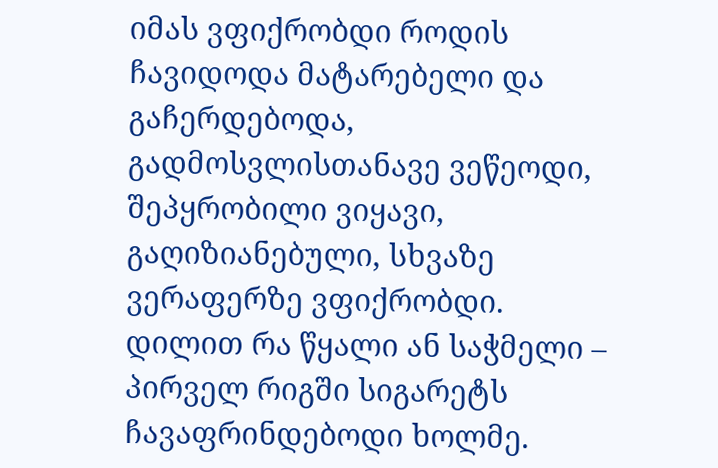იმას ვფიქრობდი როდის ჩავიდოდა მატარებელი და გაჩერდებოდა, გადმოსვლისთანავე ვეწეოდი, შეპყრობილი ვიყავი, გაღიზიანებული, სხვაზე ვერაფერზე ვფიქრობდი.
დილით რა წყალი ან საჭმელი – პირველ რიგში სიგარეტს ჩავაფრინდებოდი ხოლმე.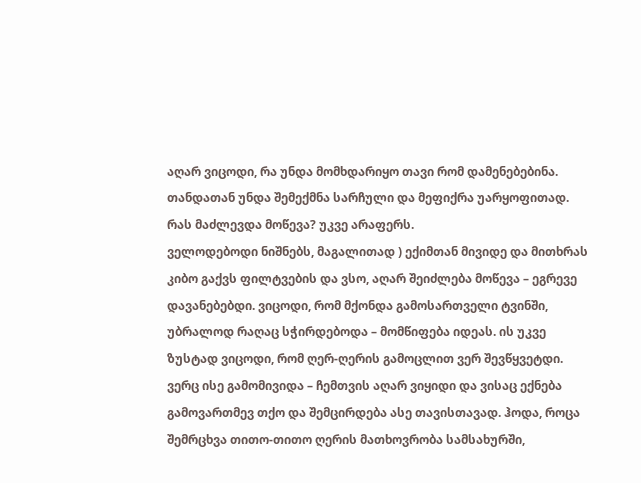აღარ ვიცოდი, რა უნდა მომხდარიყო თავი რომ დამენებებინა. თანდათან უნდა შემექმნა სარჩული და მეფიქრა უარყოფითად. რას მაძლევდა მოწევა? უკვე არაფერს.
ველოდებოდი ნიშნებს, მაგალითად ) ექიმთან მივიდე და მითხრას კიბო გაქვს ფილტვების და ვსო, აღარ შეიძლება მოწევა – ეგრევე დავანებებდი. ვიცოდი, რომ მქონდა გამოსართველი ტვინში, უბრალოდ რაღაც სჭირდებოდა – მომწიფება იდეას. ის უკვე ზუსტად ვიცოდი, რომ ღერ-ღერის გამოცლით ვერ შევწყვეტდი. ვერც ისე გამომივიდა – ჩემთვის აღარ ვიყიდი და ვისაც ექნება გამოვართმევ თქო და შემცირდება ასე თავისთავად. ჰოდა, როცა შემრცხვა თითო-თითო ღერის მათხოვრობა სამსახურში,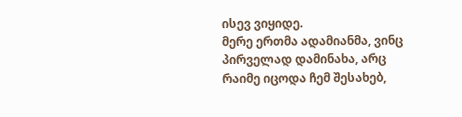ისევ ვიყიდე.
მერე ერთმა ადამიანმა, ვინც პირველად დამინახა, არც რაიმე იცოდა ჩემ შესახებ,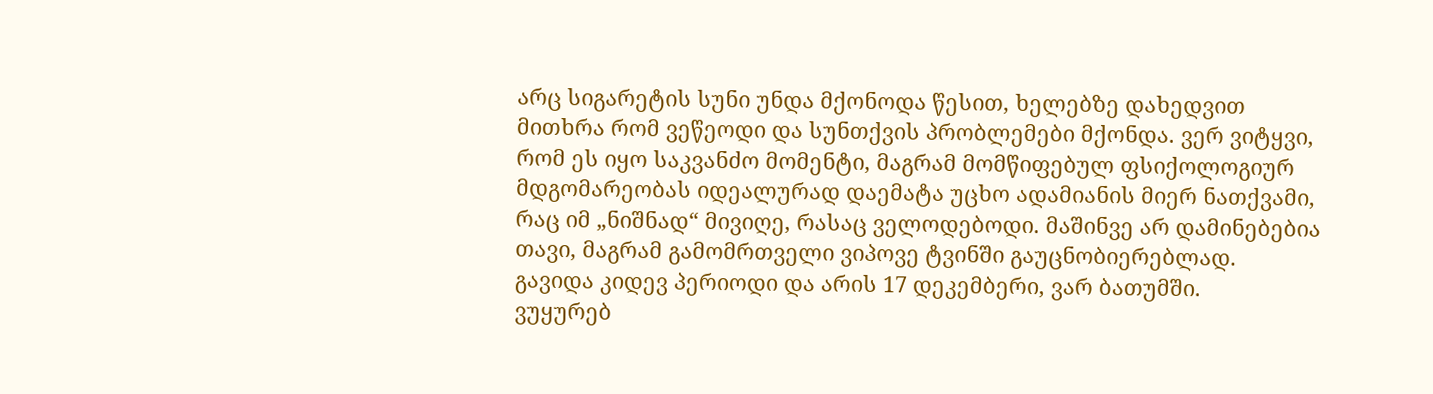არც სიგარეტის სუნი უნდა მქონოდა წესით, ხელებზე დახედვით მითხრა რომ ვეწეოდი და სუნთქვის პრობლემები მქონდა. ვერ ვიტყვი, რომ ეს იყო საკვანძო მომენტი, მაგრამ მომწიფებულ ფსიქოლოგიურ მდგომარეობას იდეალურად დაემატა უცხო ადამიანის მიერ ნათქვამი, რაც იმ „ნიშნად“ მივიღე, რასაც ველოდებოდი. მაშინვე არ დამინებებია თავი, მაგრამ გამომრთველი ვიპოვე ტვინში გაუცნობიერებლად.
გავიდა კიდევ პერიოდი და არის 17 დეკემბერი, ვარ ბათუმში.
ვუყურებ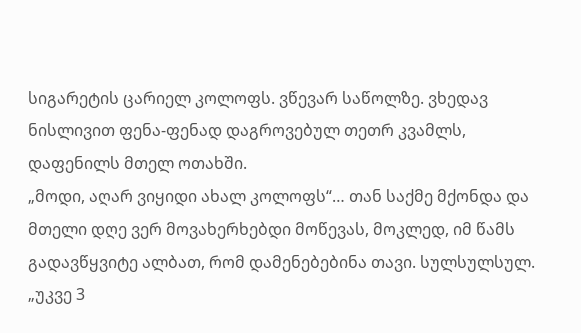სიგარეტის ცარიელ კოლოფს. ვწევარ საწოლზე. ვხედავ ნისლივით ფენა-ფენად დაგროვებულ თეთრ კვამლს, დაფენილს მთელ ოთახში.
„მოდი, აღარ ვიყიდი ახალ კოლოფს“… თან საქმე მქონდა და მთელი დღე ვერ მოვახერხებდი მოწევას, მოკლედ, იმ წამს გადავწყვიტე ალბათ, რომ დამენებებინა თავი. სულსულსულ.
„უკვე 3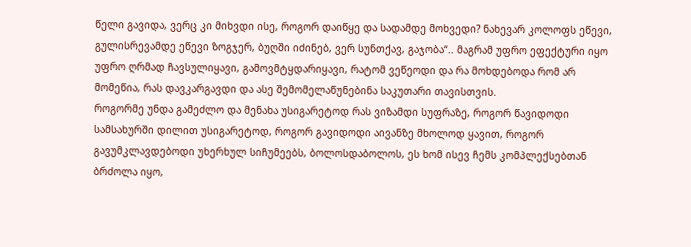წელი გავიდა, ვერც კი მიხვდი ისე, როგორ დაიწყე და სადამდე მოხვედი? ნახევარ კოლოფს ეწევი, გულისრევამდე ეწევი ზოგჯერ, ბუღში იძინებ, ვერ სუნთქავ, გაჯობა“.. მაგრამ უფრო ეფექტური იყო უფრო ღრმად ჩავსულიყავი, გამოვმტყდარიყავი, რატომ ვეწეოდი და რა მოხდებოდა რომ არ მომეწია, რას დავკარგავდი და ასე შემომელაწუნებინა საკუთარი თავისთვის.
როგორმე უნდა გამეძლო და მენახა უსიგარეტოდ რას ვიზამდი სუფრაზე, როგორ წავიდოდი სამსახურში დილით უსიგარეტოდ, როგორ გავიდოდი აივანზე მხოლოდ ყავით, როგორ გავუმკლავდებოდი უხერხულ სიჩუმეებს, ბოლოსდაბოლოს, ეს ხომ ისევ ჩემს კომპლექსებთან ბრძოლა იყო,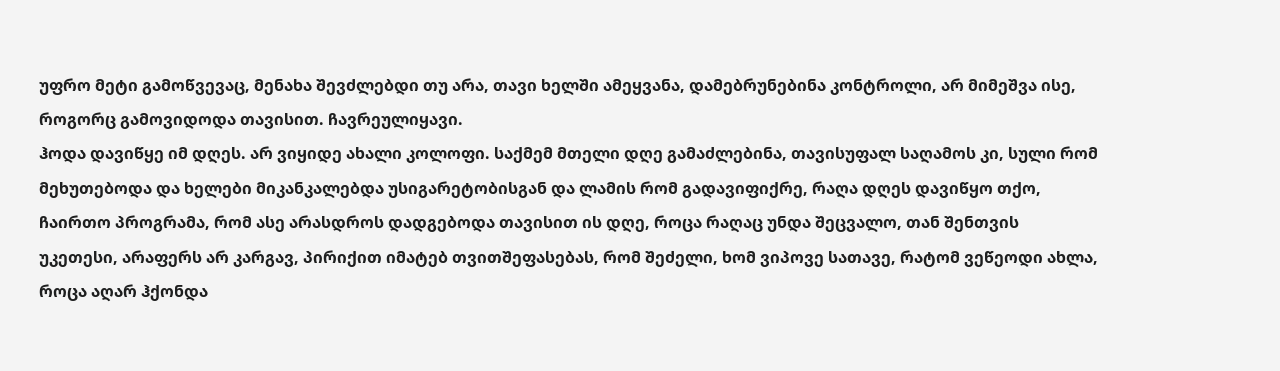უფრო მეტი გამოწვევაც, მენახა შევძლებდი თუ არა, თავი ხელში ამეყვანა, დამებრუნებინა კონტროლი, არ მიმეშვა ისე, როგორც გამოვიდოდა თავისით. ჩავრეულიყავი.
ჰოდა დავიწყე იმ დღეს. არ ვიყიდე ახალი კოლოფი. საქმემ მთელი დღე გამაძლებინა, თავისუფალ საღამოს კი, სული რომ მეხუთებოდა და ხელები მიკანკალებდა უსიგარეტობისგან და ლამის რომ გადავიფიქრე, რაღა დღეს დავიწყო თქო, ჩაირთო პროგრამა, რომ ასე არასდროს დადგებოდა თავისით ის დღე, როცა რაღაც უნდა შეცვალო, თან შენთვის უკეთესი, არაფერს არ კარგავ, პირიქით იმატებ თვითშეფასებას, რომ შეძელი, ხომ ვიპოვე სათავე, რატომ ვეწეოდი ახლა, როცა აღარ ჰქონდა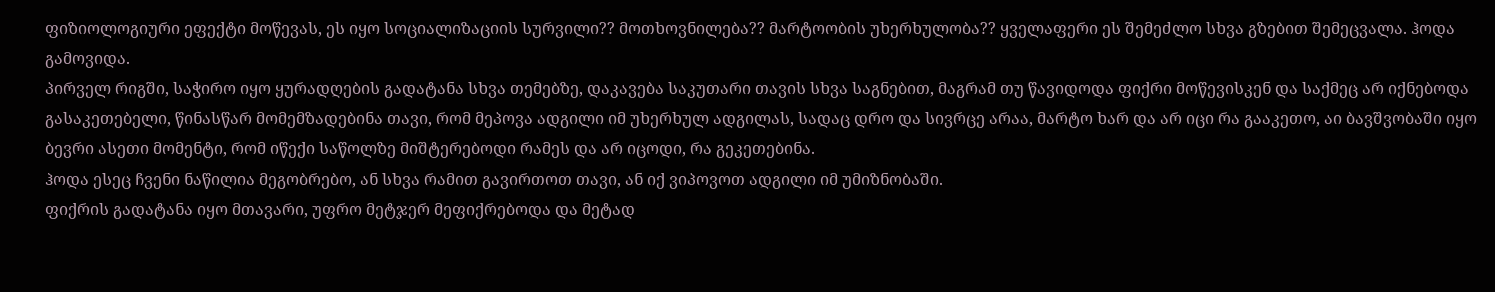ფიზიოლოგიური ეფექტი მოწევას, ეს იყო სოციალიზაციის სურვილი?? მოთხოვნილება?? მარტოობის უხერხულობა?? ყველაფერი ეს შემეძლო სხვა გზებით შემეცვალა. ჰოდა გამოვიდა.
პირველ რიგში, საჭირო იყო ყურადღების გადატანა სხვა თემებზე, დაკავება საკუთარი თავის სხვა საგნებით, მაგრამ თუ წავიდოდა ფიქრი მოწევისკენ და საქმეც არ იქნებოდა გასაკეთებელი, წინასწარ მომემზადებინა თავი, რომ მეპოვა ადგილი იმ უხერხულ ადგილას, სადაც დრო და სივრცე არაა, მარტო ხარ და არ იცი რა გააკეთო, აი ბავშვობაში იყო ბევრი ასეთი მომენტი, რომ იწექი საწოლზე მიშტერებოდი რამეს და არ იცოდი, რა გეკეთებინა.
ჰოდა ესეც ჩვენი ნაწილია მეგობრებო, ან სხვა რამით გავირთოთ თავი, ან იქ ვიპოვოთ ადგილი იმ უმიზნობაში.
ფიქრის გადატანა იყო მთავარი, უფრო მეტჯერ მეფიქრებოდა და მეტად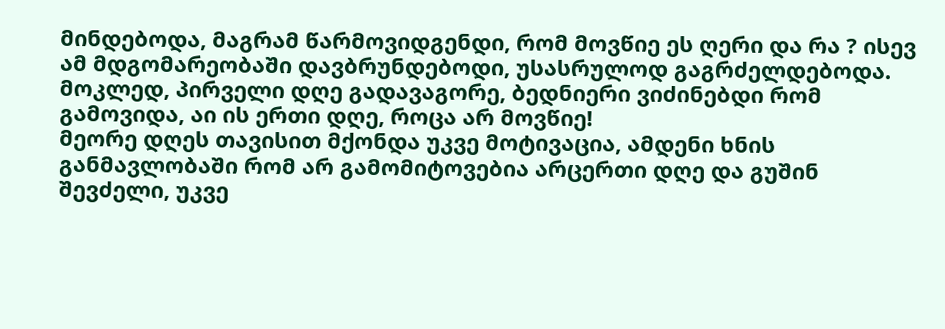მინდებოდა, მაგრამ წარმოვიდგენდი, რომ მოვწიე ეს ღერი და რა ? ისევ ამ მდგომარეობაში დავბრუნდებოდი, უსასრულოდ გაგრძელდებოდა. მოკლედ, პირველი დღე გადავაგორე, ბედნიერი ვიძინებდი რომ გამოვიდა, აი ის ერთი დღე, როცა არ მოვწიე!
მეორე დღეს თავისით მქონდა უკვე მოტივაცია, ამდენი ხნის განმავლობაში რომ არ გამომიტოვებია არცერთი დღე და გუშინ შევძელი, უკვე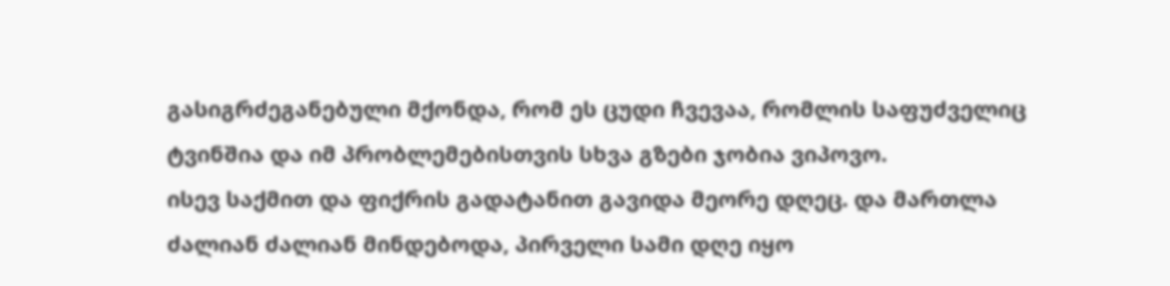გასიგრძეგანებული მქონდა, რომ ეს ცუდი ჩვევაა, რომლის საფუძველიც ტვინშია და იმ პრობლემებისთვის სხვა გზები ჯობია ვიპოვო.
ისევ საქმით და ფიქრის გადატანით გავიდა მეორე დღეც. და მართლა ძალიან ძალიან მინდებოდა, პირველი სამი დღე იყო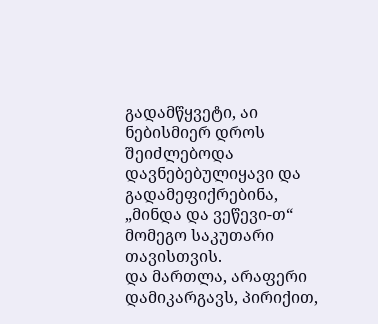გადამწყვეტი, აი ნებისმიერ დროს შეიძლებოდა დავნებებულიყავი და გადამეფიქრებინა, „მინდა და ვეწევი-თ“ მომეგო საკუთარი თავისთვის.
და მართლა, არაფერი დამიკარგავს, პირიქით,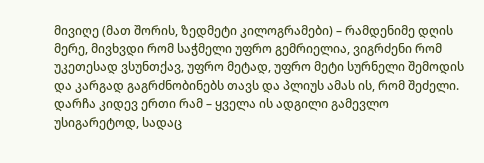მივიღე (მათ შორის, ზედმეტი კილოგრამები) – რამდენიმე დღის მერე, მივხვდი რომ საჭმელი უფრო გემრიელია, ვიგრძენი რომ უკეთესად ვსუნთქავ, უფრო მეტად, უფრო მეტი სურნელი შემოდის და კარგად გაგრძნობინებს თავს და პლიუს ამას ის, რომ შეძელი.
დარჩა კიდევ ერთი რამ – ყველა ის ადგილი გამევლო უსიგარეტოდ, სადაც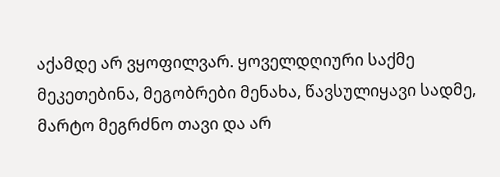აქამდე არ ვყოფილვარ. ყოველდღიური საქმე მეკეთებინა, მეგობრები მენახა, წავსულიყავი სადმე, მარტო მეგრძნო თავი და არ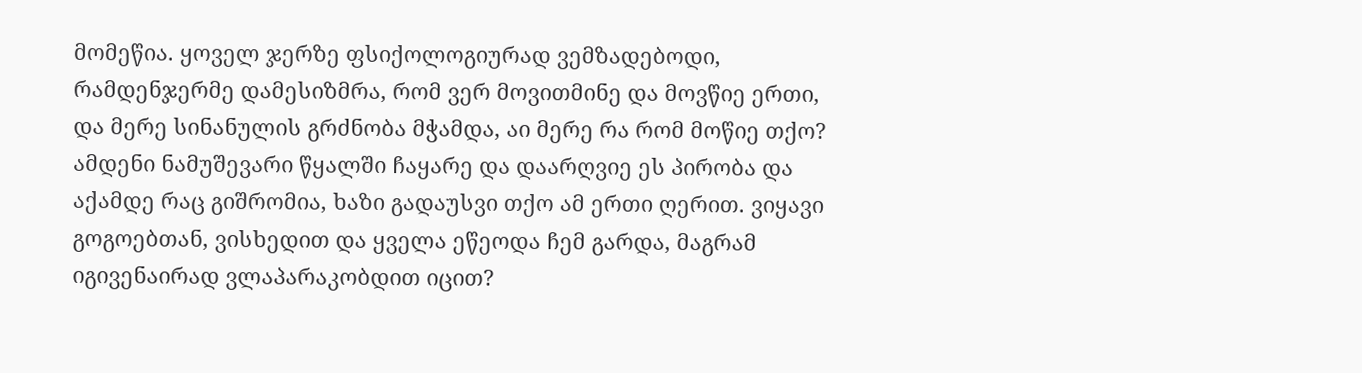მომეწია. ყოველ ჯერზე ფსიქოლოგიურად ვემზადებოდი, რამდენჯერმე დამესიზმრა, რომ ვერ მოვითმინე და მოვწიე ერთი, და მერე სინანულის გრძნობა მჭამდა, აი მერე რა რომ მოწიე თქო? ამდენი ნამუშევარი წყალში ჩაყარე და დაარღვიე ეს პირობა და აქამდე რაც გიშრომია, ხაზი გადაუსვი თქო ამ ერთი ღერით. ვიყავი გოგოებთან, ვისხედით და ყველა ეწეოდა ჩემ გარდა, მაგრამ იგივენაირად ვლაპარაკობდით იცით?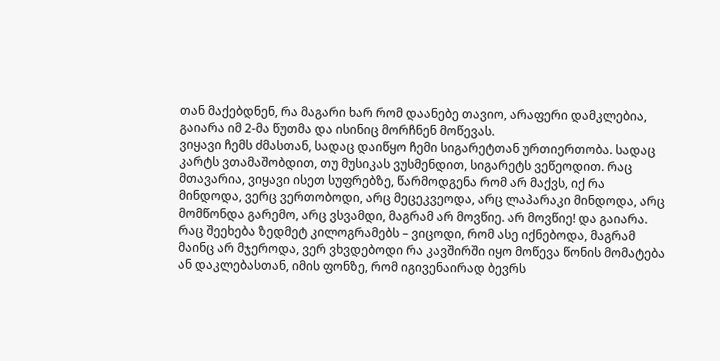თან მაქებდნენ, რა მაგარი ხარ რომ დაანებე თავიო, არაფერი დამკლებია, გაიარა იმ 2-მა წუთმა და ისინიც მორჩნენ მოწევას.
ვიყავი ჩემს ძმასთან, სადაც დაიწყო ჩემი სიგარეტთან ურთიერთობა. სადაც კარტს ვთამაშობდით, თუ მუსიკას ვუსმენდით, სიგარეტს ვეწეოდით. რაც მთავარია, ვიყავი ისეთ სუფრებზე, წარმოდგენა რომ არ მაქვს, იქ რა მინდოდა, ვერც ვერთობოდი, არც მეცეკვეოდა, არც ლაპარაკი მინდოდა, არც მომწონდა გარემო, არც ვსვამდი, მაგრამ არ მოვწიე. არ მოვწიე! და გაიარა.
რაც შეეხება ზედმეტ კილოგრამებს – ვიცოდი, რომ ასე იქნებოდა, მაგრამ მაინც არ მჯეროდა, ვერ ვხვდებოდი რა კავშირში იყო მოწევა წონის მომატება ან დაკლებასთან, იმის ფონზე, რომ იგივენაირად ბევრს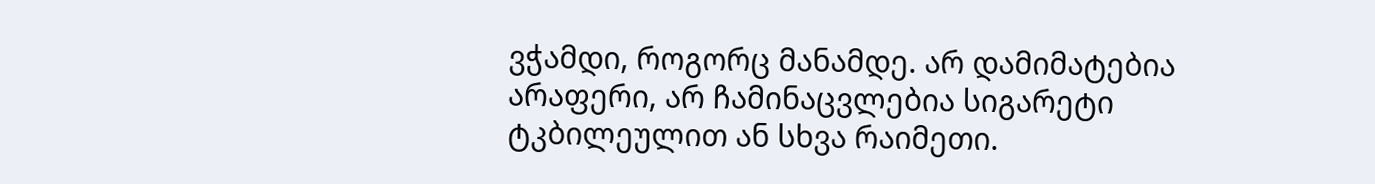ვჭამდი, როგორც მანამდე. არ დამიმატებია არაფერი, არ ჩამინაცვლებია სიგარეტი ტკბილეულით ან სხვა რაიმეთი.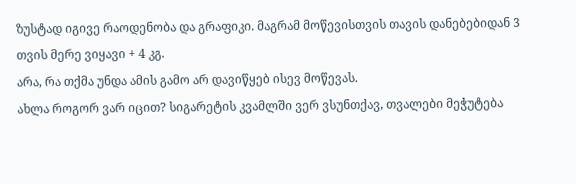ზუსტად იგივე რაოდენობა და გრაფიკი. მაგრამ მოწევისთვის თავის დანებებიდან 3 თვის მერე ვიყავი + 4 კგ.
არა, რა თქმა უნდა ამის გამო არ დავიწყებ ისევ მოწევას.
ახლა როგორ ვარ იცით? სიგარეტის კვამლში ვერ ვსუნთქავ, თვალები მეჭუტება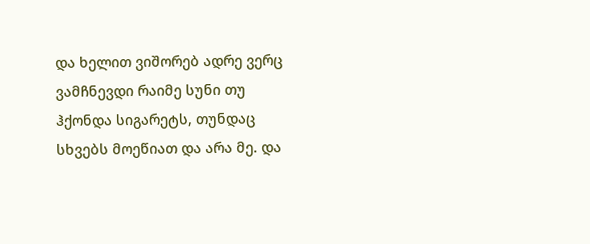და ხელით ვიშორებ ადრე ვერც ვამჩნევდი რაიმე სუნი თუ ჰქონდა სიგარეტს, თუნდაც სხვებს მოეწიათ და არა მე. და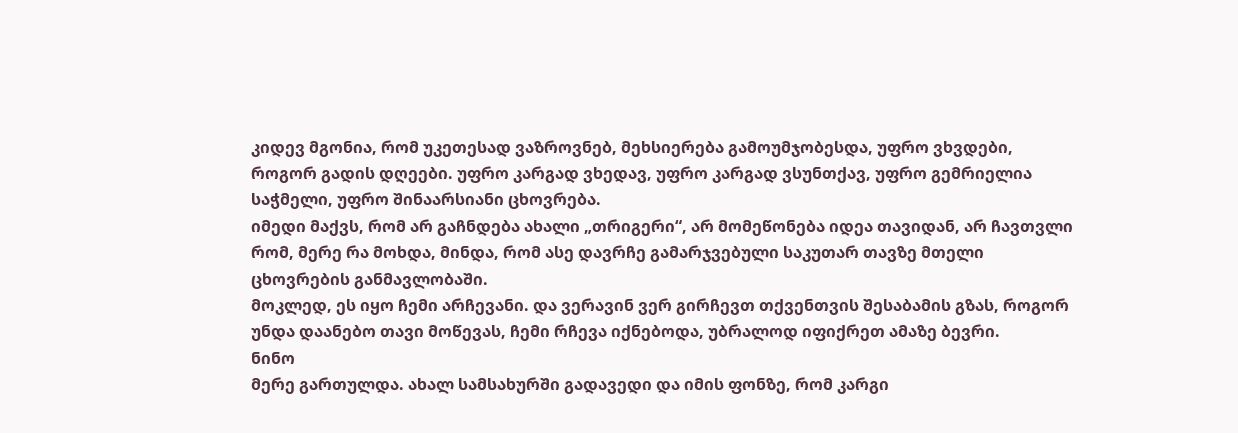კიდევ მგონია, რომ უკეთესად ვაზროვნებ, მეხსიერება გამოუმჯობესდა, უფრო ვხვდები, როგორ გადის დღეები. უფრო კარგად ვხედავ, უფრო კარგად ვსუნთქავ, უფრო გემრიელია საჭმელი, უფრო შინაარსიანი ცხოვრება.
იმედი მაქვს, რომ არ გაჩნდება ახალი „თრიგერი“, არ მომეწონება იდეა თავიდან, არ ჩავთვლი რომ, მერე რა მოხდა, მინდა, რომ ასე დავრჩე გამარჯვებული საკუთარ თავზე მთელი ცხოვრების განმავლობაში.
მოკლედ, ეს იყო ჩემი არჩევანი. და ვერავინ ვერ გირჩევთ თქვენთვის შესაბამის გზას, როგორ უნდა დაანებო თავი მოწევას, ჩემი რჩევა იქნებოდა, უბრალოდ იფიქრეთ ამაზე ბევრი.
ნინო
მერე გართულდა. ახალ სამსახურში გადავედი და იმის ფონზე, რომ კარგი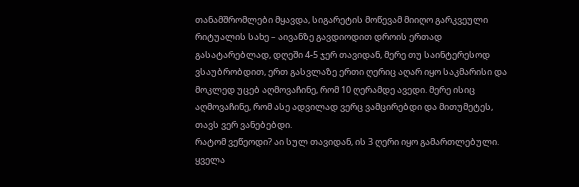თანამშრომლები მყავდა, სიგარეტის მოწევამ მიიღო გარკვეული რიტუალის სახე – აივანზე გავდიოდით დროის ერთად გასატარებლად, დღეში 4-5 ჯერ თავიდან, მერე თუ საინტერესოდ ვსაუბრობდით, ერთ გასვლაზე ერთი ღერიც აღარ იყო საკმარისი და მოკლედ უცებ აღმოვაჩინე, რომ 10 ღერამდე ავედი. მერე ისიც აღმოვაჩინე, რომ ასე ადვილად ვერც ვამცირებდი და მითუმეტეს, თავს ვერ ვანებებდი.
რატომ ვეწეოდი? აი სულ თავიდან, ის 3 ღერი იყო გამართლებული. ყველა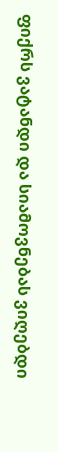ფიქრს ვატანდი და სიამოვნებას ვიღებდი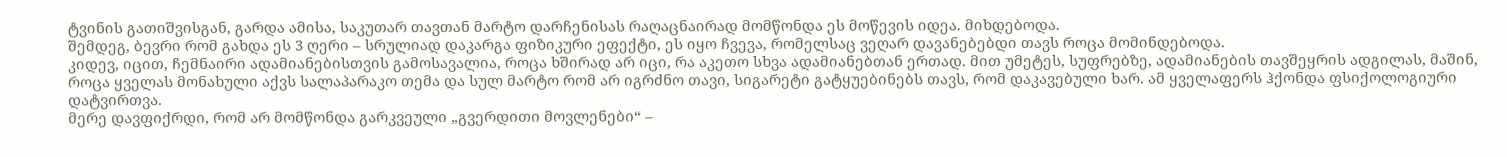ტვინის გათიშვისგან, გარდა ამისა, საკუთარ თავთან მარტო დარჩენისას რაღაცნაირად მომწონდა ეს მოწევის იდეა. მიხდებოდა.
შემდეგ, ბევრი რომ გახდა ეს 3 ღერი – სრულიად დაკარგა ფიზიკური ეფექტი, ეს იყო ჩვევა, რომელსაც ვეღარ დავანებებდი თავს როცა მომინდებოდა.
კიდევ, იცით, ჩემნაირი ადამიანებისთვის გამოსავალია, როცა ხშირად არ იცი, რა აკეთო სხვა ადამიანებთან ერთად. მით უმეტეს, სუფრებზე, ადამიანების თავშეყრის ადგილას, მაშინ, როცა ყველას მონახული აქვს სალაპარაკო თემა და სულ მარტო რომ არ იგრძნო თავი, სიგარეტი გატყუებინებს თავს, რომ დაკავებული ხარ. ამ ყველაფერს ჰქონდა ფსიქოლოგიური დატვირთვა.
მერე დავფიქრდი, რომ არ მომწონდა გარკვეული „გვერდითი მოვლენები“ –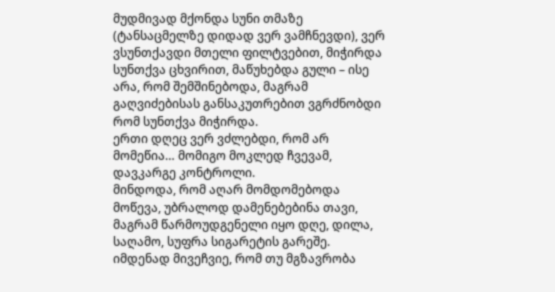მუდმივად მქონდა სუნი თმაზე (ტანსაცმელზე დიდად ვერ ვამჩნევდი), ვერ ვსუნთქავდი მთელი ფილტვებით, მიჭირდა სუნთქვა ცხვირით, მაწუხებდა გული – ისე არა, რომ შემშინებოდა, მაგრამ გაღვიძებისას განსაკუთრებით ვგრძნობდი რომ სუნთქვა მიჭირდა.
ერთი დღეც ვერ ვძლებდი, რომ არ მომეწია… მომიგო მოკლედ ჩვევამ, დავკარგე კონტროლი.
მინდოდა, რომ აღარ მომდომებოდა მოწევა, უბრალოდ დამენებებინა თავი, მაგრამ წარმოუდგენელი იყო დღე, დილა, საღამო, სუფრა სიგარეტის გარეშე.
იმდენად მივეჩვიე, რომ თუ მგზავრობა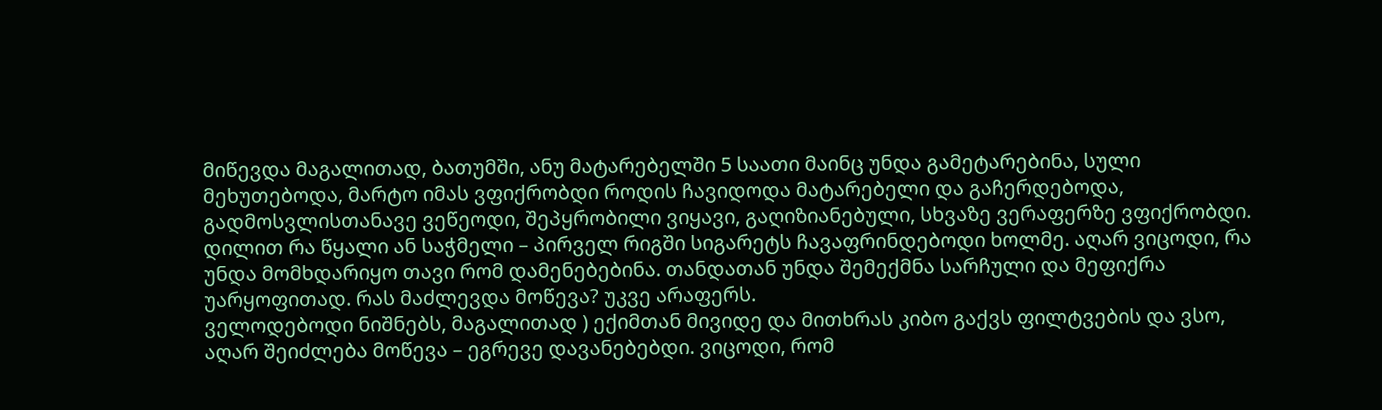მიწევდა მაგალითად, ბათუმში, ანუ მატარებელში 5 საათი მაინც უნდა გამეტარებინა, სული მეხუთებოდა, მარტო იმას ვფიქრობდი როდის ჩავიდოდა მატარებელი და გაჩერდებოდა, გადმოსვლისთანავე ვეწეოდი, შეპყრობილი ვიყავი, გაღიზიანებული, სხვაზე ვერაფერზე ვფიქრობდი.
დილით რა წყალი ან საჭმელი – პირველ რიგში სიგარეტს ჩავაფრინდებოდი ხოლმე. აღარ ვიცოდი, რა უნდა მომხდარიყო თავი რომ დამენებებინა. თანდათან უნდა შემექმნა სარჩული და მეფიქრა უარყოფითად. რას მაძლევდა მოწევა? უკვე არაფერს.
ველოდებოდი ნიშნებს, მაგალითად ) ექიმთან მივიდე და მითხრას კიბო გაქვს ფილტვების და ვსო, აღარ შეიძლება მოწევა – ეგრევე დავანებებდი. ვიცოდი, რომ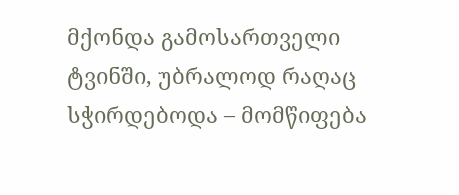მქონდა გამოსართველი ტვინში, უბრალოდ რაღაც სჭირდებოდა – მომწიფება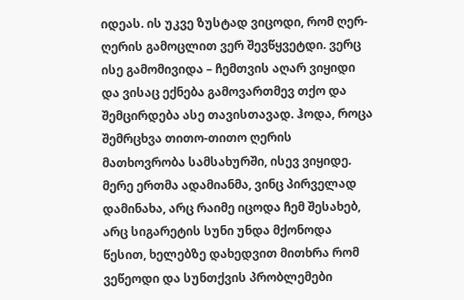იდეას. ის უკვე ზუსტად ვიცოდი, რომ ღერ-ღერის გამოცლით ვერ შევწყვეტდი. ვერც ისე გამომივიდა – ჩემთვის აღარ ვიყიდი და ვისაც ექნება გამოვართმევ თქო და შემცირდება ასე თავისთავად. ჰოდა, როცა შემრცხვა თითო-თითო ღერის მათხოვრობა სამსახურში, ისევ ვიყიდე.
მერე ერთმა ადამიანმა, ვინც პირველად დამინახა, არც რაიმე იცოდა ჩემ შესახებ, არც სიგარეტის სუნი უნდა მქონოდა წესით, ხელებზე დახედვით მითხრა რომ ვეწეოდი და სუნთქვის პრობლემები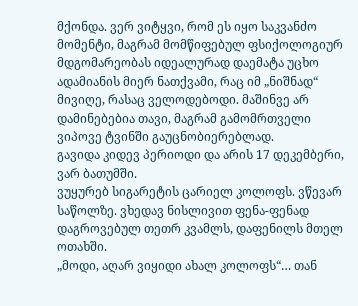მქონდა. ვერ ვიტყვი, რომ ეს იყო საკვანძო მომენტი, მაგრამ მომწიფებულ ფსიქოლოგიურ მდგომარეობას იდეალურად დაემატა უცხო ადამიანის მიერ ნათქვამი, რაც იმ „ნიშნად“ მივიღე, რასაც ველოდებოდი. მაშინვე არ დამინებებია თავი, მაგრამ გამომრთველი ვიპოვე ტვინში გაუცნობიერებლად.
გავიდა კიდევ პერიოდი და არის 17 დეკემბერი, ვარ ბათუმში.
ვუყურებ სიგარეტის ცარიელ კოლოფს. ვწევარ საწოლზე. ვხედავ ნისლივით ფენა-ფენად დაგროვებულ თეთრ კვამლს, დაფენილს მთელ ოთახში.
„მოდი, აღარ ვიყიდი ახალ კოლოფს“… თან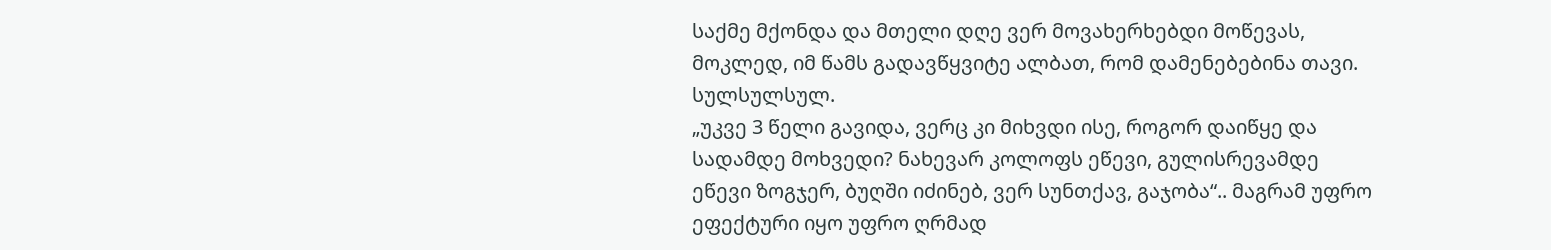საქმე მქონდა და მთელი დღე ვერ მოვახერხებდი მოწევას, მოკლედ, იმ წამს გადავწყვიტე ალბათ, რომ დამენებებინა თავი. სულსულსულ.
„უკვე 3 წელი გავიდა, ვერც კი მიხვდი ისე, როგორ დაიწყე და სადამდე მოხვედი? ნახევარ კოლოფს ეწევი, გულისრევამდე ეწევი ზოგჯერ, ბუღში იძინებ, ვერ სუნთქავ, გაჯობა“.. მაგრამ უფრო ეფექტური იყო უფრო ღრმად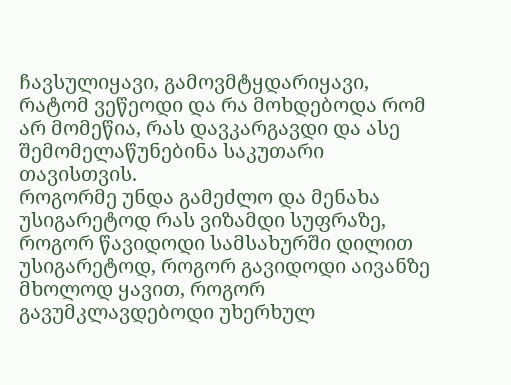ჩავსულიყავი, გამოვმტყდარიყავი, რატომ ვეწეოდი და რა მოხდებოდა რომ არ მომეწია, რას დავკარგავდი და ასე შემომელაწუნებინა საკუთარი თავისთვის.
როგორმე უნდა გამეძლო და მენახა უსიგარეტოდ რას ვიზამდი სუფრაზე, როგორ წავიდოდი სამსახურში დილით უსიგარეტოდ, როგორ გავიდოდი აივანზე მხოლოდ ყავით, როგორ გავუმკლავდებოდი უხერხულ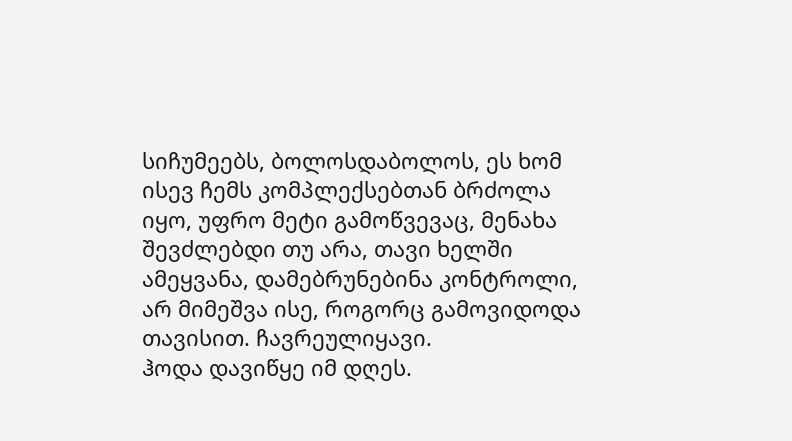სიჩუმეებს, ბოლოსდაბოლოს, ეს ხომ ისევ ჩემს კომპლექსებთან ბრძოლა იყო, უფრო მეტი გამოწვევაც, მენახა შევძლებდი თუ არა, თავი ხელში ამეყვანა, დამებრუნებინა კონტროლი, არ მიმეშვა ისე, როგორც გამოვიდოდა თავისით. ჩავრეულიყავი.
ჰოდა დავიწყე იმ დღეს.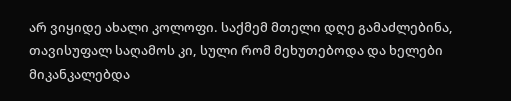არ ვიყიდე ახალი კოლოფი. საქმემ მთელი დღე გამაძლებინა, თავისუფალ საღამოს კი, სული რომ მეხუთებოდა და ხელები მიკანკალებდა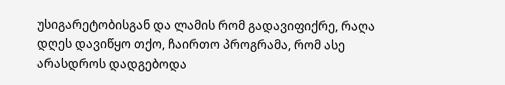უსიგარეტობისგან და ლამის რომ გადავიფიქრე, რაღა დღეს დავიწყო თქო, ჩაირთო პროგრამა, რომ ასე არასდროს დადგებოდა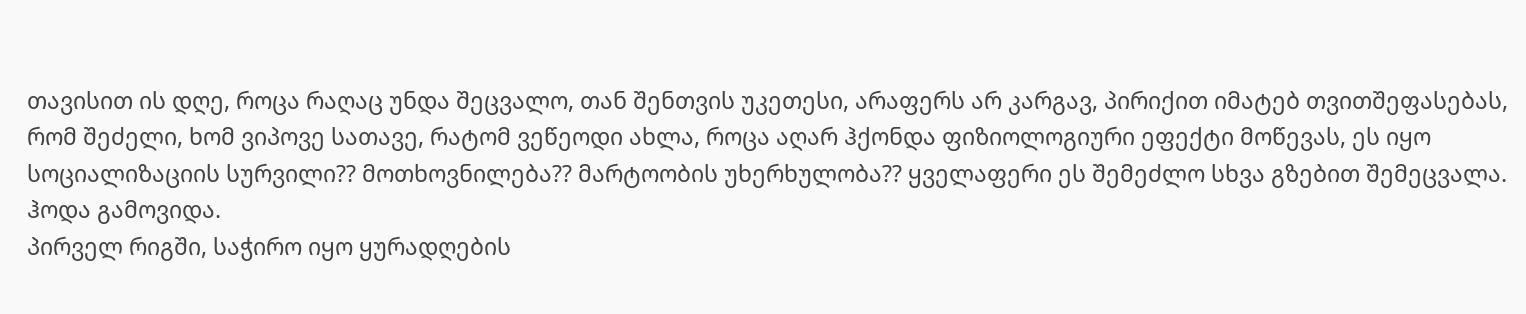თავისით ის დღე, როცა რაღაც უნდა შეცვალო, თან შენთვის უკეთესი, არაფერს არ კარგავ, პირიქით იმატებ თვითშეფასებას, რომ შეძელი, ხომ ვიპოვე სათავე, რატომ ვეწეოდი ახლა, როცა აღარ ჰქონდა ფიზიოლოგიური ეფექტი მოწევას, ეს იყო სოციალიზაციის სურვილი?? მოთხოვნილება?? მარტოობის უხერხულობა?? ყველაფერი ეს შემეძლო სხვა გზებით შემეცვალა. ჰოდა გამოვიდა.
პირველ რიგში, საჭირო იყო ყურადღების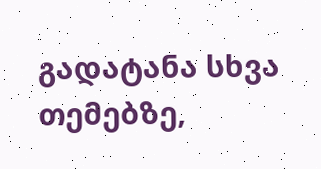გადატანა სხვა თემებზე,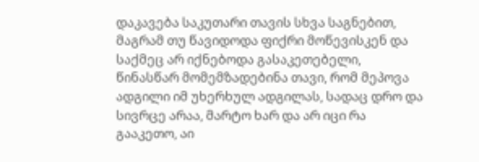დაკავება საკუთარი თავის სხვა საგნებით, მაგრამ თუ წავიდოდა ფიქრი მოწევისკენ და საქმეც არ იქნებოდა გასაკეთებელი, წინასწარ მომემზადებინა თავი, რომ მეპოვა ადგილი იმ უხერხულ ადგილას, სადაც დრო და სივრცე არაა, მარტო ხარ და არ იცი რა გააკეთო, აი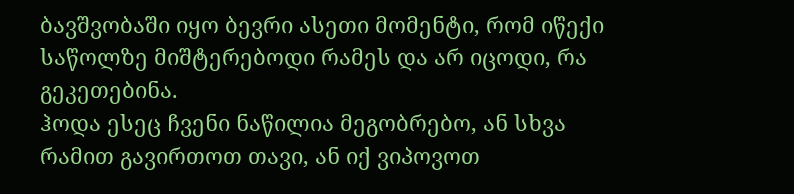ბავშვობაში იყო ბევრი ასეთი მომენტი, რომ იწექი საწოლზე მიშტერებოდი რამეს და არ იცოდი, რა გეკეთებინა.
ჰოდა ესეც ჩვენი ნაწილია მეგობრებო, ან სხვა რამით გავირთოთ თავი, ან იქ ვიპოვოთ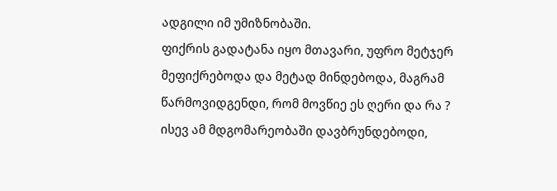ადგილი იმ უმიზნობაში.
ფიქრის გადატანა იყო მთავარი, უფრო მეტჯერ მეფიქრებოდა და მეტად მინდებოდა, მაგრამ წარმოვიდგენდი, რომ მოვწიე ეს ღერი და რა ? ისევ ამ მდგომარეობაში დავბრუნდებოდი,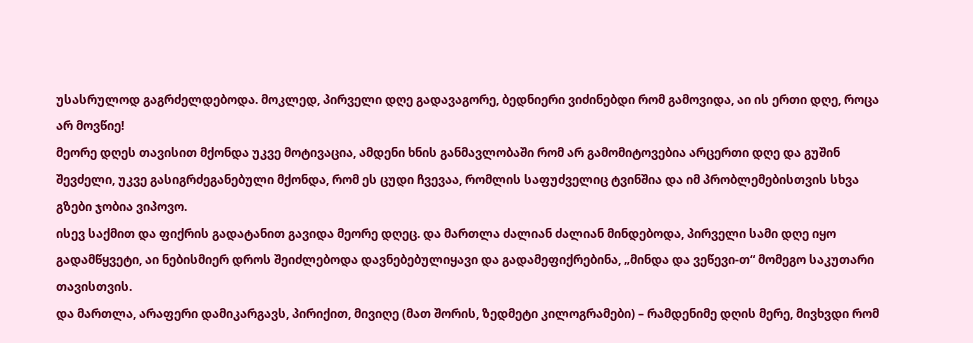უსასრულოდ გაგრძელდებოდა. მოკლედ, პირველი დღე გადავაგორე, ბედნიერი ვიძინებდი რომ გამოვიდა, აი ის ერთი დღე, როცა არ მოვწიე!
მეორე დღეს თავისით მქონდა უკვე მოტივაცია, ამდენი ხნის განმავლობაში რომ არ გამომიტოვებია არცერთი დღე და გუშინ შევძელი, უკვე გასიგრძეგანებული მქონდა, რომ ეს ცუდი ჩვევაა, რომლის საფუძველიც ტვინშია და იმ პრობლემებისთვის სხვა გზები ჯობია ვიპოვო.
ისევ საქმით და ფიქრის გადატანით გავიდა მეორე დღეც. და მართლა ძალიან ძალიან მინდებოდა, პირველი სამი დღე იყო გადამწყვეტი, აი ნებისმიერ დროს შეიძლებოდა დავნებებულიყავი და გადამეფიქრებინა, „მინდა და ვეწევი-თ“ მომეგო საკუთარი თავისთვის.
და მართლა, არაფერი დამიკარგავს, პირიქით, მივიღე (მათ შორის, ზედმეტი კილოგრამები) – რამდენიმე დღის მერე, მივხვდი რომ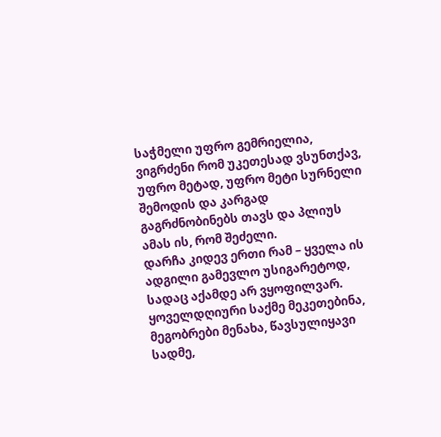საჭმელი უფრო გემრიელია, ვიგრძენი რომ უკეთესად ვსუნთქავ, უფრო მეტად, უფრო მეტი სურნელი შემოდის და კარგად გაგრძნობინებს თავს და პლიუს ამას ის, რომ შეძელი.
დარჩა კიდევ ერთი რამ – ყველა ის ადგილი გამევლო უსიგარეტოდ, სადაც აქამდე არ ვყოფილვარ. ყოველდღიური საქმე მეკეთებინა, მეგობრები მენახა, წავსულიყავი სადმე,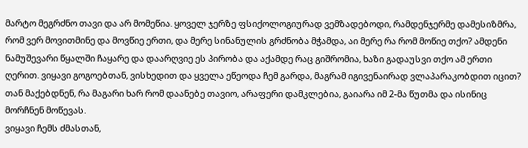მარტო მეგრძნო თავი და არ მომეწია. ყოველ ჯერზე ფსიქოლოგიურად ვემზადებოდი, რამდენჯერმე დამესიზმრა, რომ ვერ მოვითმინე და მოვწიე ერთი, და მერე სინანულის გრძნობა მჭამდა, აი მერე რა რომ მოწიე თქო? ამდენი ნამუშევარი წყალში ჩაყარე და დაარღვიე ეს პირობა და აქამდე რაც გიშრომია, ხაზი გადაუსვი თქო ამ ერთი ღერით. ვიყავი გოგოებთან, ვისხედით და ყველა ეწეოდა ჩემ გარდა, მაგრამ იგივენაირად ვლაპარაკობდით იცით? თან მაქებდნენ, რა მაგარი ხარ რომ დაანებე თავიო, არაფერი დამკლებია, გაიარა იმ 2-მა წუთმა და ისინიც მორჩნენ მოწევას.
ვიყავი ჩემს ძმასთან,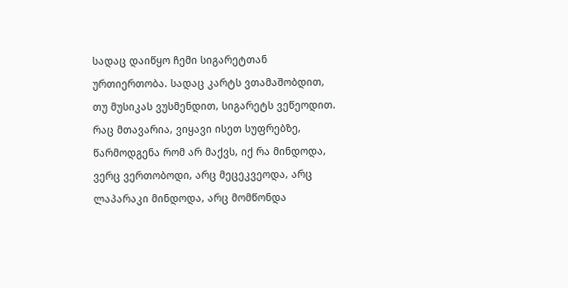სადაც დაიწყო ჩემი სიგარეტთან ურთიერთობა. სადაც კარტს ვთამაშობდით, თუ მუსიკას ვუსმენდით, სიგარეტს ვეწეოდით. რაც მთავარია, ვიყავი ისეთ სუფრებზე, წარმოდგენა რომ არ მაქვს, იქ რა მინდოდა, ვერც ვერთობოდი, არც მეცეკვეოდა, არც ლაპარაკი მინდოდა, არც მომწონდა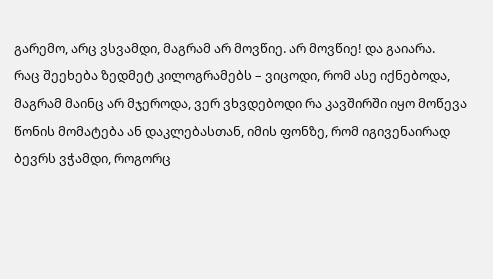გარემო, არც ვსვამდი, მაგრამ არ მოვწიე. არ მოვწიე! და გაიარა.
რაც შეეხება ზედმეტ კილოგრამებს – ვიცოდი, რომ ასე იქნებოდა, მაგრამ მაინც არ მჯეროდა, ვერ ვხვდებოდი რა კავშირში იყო მოწევა წონის მომატება ან დაკლებასთან, იმის ფონზე, რომ იგივენაირად ბევრს ვჭამდი, როგორც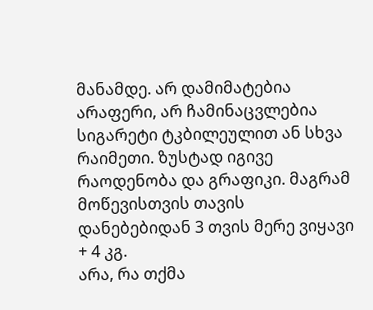მანამდე. არ დამიმატებია არაფერი, არ ჩამინაცვლებია სიგარეტი ტკბილეულით ან სხვა რაიმეთი. ზუსტად იგივე რაოდენობა და გრაფიკი. მაგრამ მოწევისთვის თავის დანებებიდან 3 თვის მერე ვიყავი + 4 კგ.
არა, რა თქმა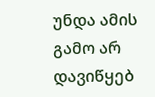უნდა ამის გამო არ დავიწყებ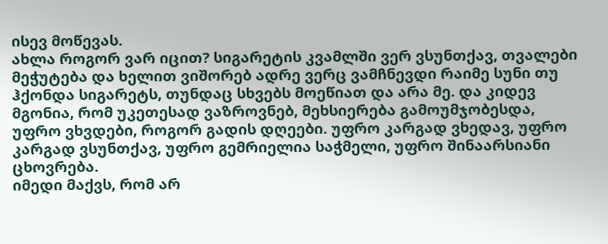ისევ მოწევას.
ახლა როგორ ვარ იცით? სიგარეტის კვამლში ვერ ვსუნთქავ, თვალები მეჭუტება და ხელით ვიშორებ ადრე ვერც ვამჩნევდი რაიმე სუნი თუ ჰქონდა სიგარეტს, თუნდაც სხვებს მოეწიათ და არა მე. და კიდევ მგონია, რომ უკეთესად ვაზროვნებ, მეხსიერება გამოუმჯობესდა, უფრო ვხვდები, როგორ გადის დღეები. უფრო კარგად ვხედავ, უფრო კარგად ვსუნთქავ, უფრო გემრიელია საჭმელი, უფრო შინაარსიანი ცხოვრება.
იმედი მაქვს, რომ არ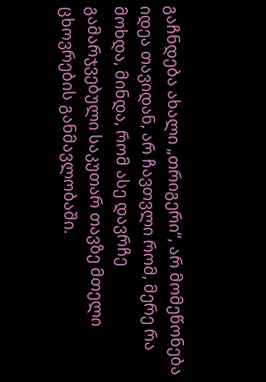გაჩნდება ახალი „თრიგერი“, არ მომეწონება იდეა თავიდან, არ ჩავთვლი რომ, მერე რა მოხდა, მინდა, რომ ასე დავრჩე გამარჯვებული საკუთარ თავზე მთელი ცხოვრების განმავლობაში.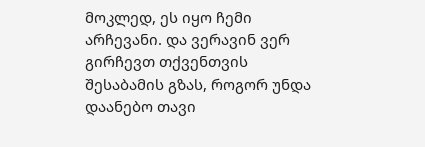მოკლედ, ეს იყო ჩემი არჩევანი. და ვერავინ ვერ გირჩევთ თქვენთვის შესაბამის გზას, როგორ უნდა დაანებო თავი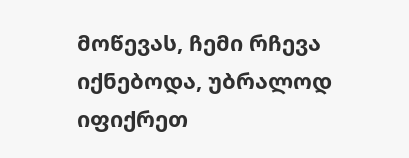მოწევას, ჩემი რჩევა იქნებოდა, უბრალოდ იფიქრეთ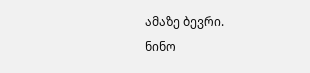ამაზე ბევრი.
ნინო